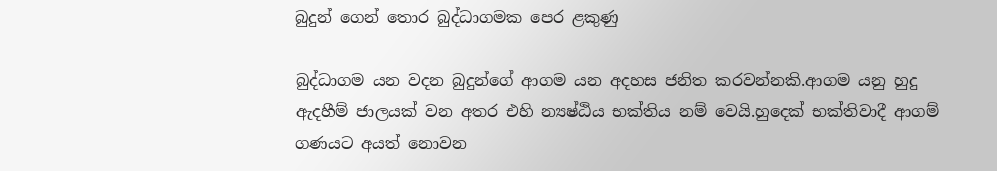බුදුන් ගෙන් තොර බුද්ධාගමක පෙර ළකුණු

බුද්ධාගම යන වදන බුදුන්ගේ ආගම යන අදහස ජනිත කරවන්නකි.ආගම යනු හුදු ඇදහීම් ජාලයක් වන අතර එහි න්‍යෂ්ඨිය භක්තිය නම් වෙයි.හුදෙක් භක්තිවාදී ආගම් ගණයට අයත් නොවන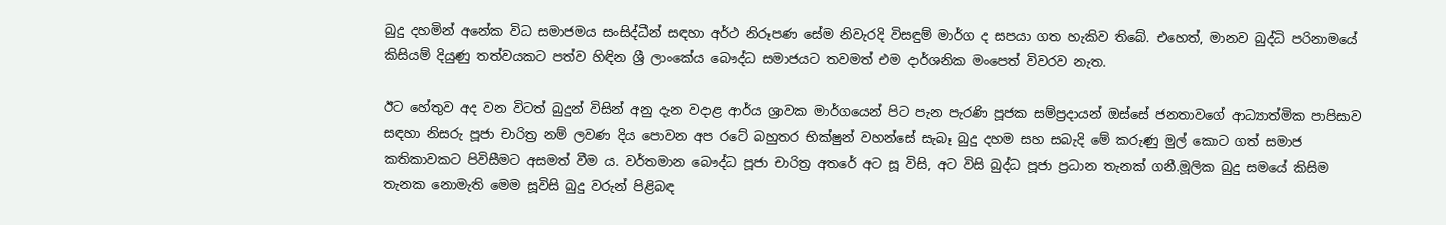බුදු දහමින් අනේක විධ සමාජමය සංසිද්ධීන් සඳහා අර්ථ නිරූපණ සේම නිවැරදි විසඳුම් මාර්ග ද සපයා ගත හැකිව තිබේ. එහෙත්, මානව බුද්ධි පරිනාමයේ කිසියම් දියුණු තත්වයකට පත්ව හිඳින ශ්‍රී ලාංකේය බෞද්ධ සමාජයට තවමත් එම දාර්ශනික මංපෙත් විවරව නැත.

ඊට හේතුව අද වන විටත් බුදුන් විසින් අනු දැන වදාළ ආර්ය ශ්‍රාවක මාර්ගයෙන් පිට පැන පැරණි පූජක සම්ප්‍රදායන් ඔස්සේ ජනතාවගේ ආධ්‍යාත්මික පාපිසාව සඳහා නිසරු පූජා චාරිත්‍ර නම් ලවණ දිය පොවන අප රටේ බහුතර භික්ෂුන් වහන්සේ සැබෑ බුදු දහම සහ සබැදි මේ කරුණු මුල් කොට ගත් සමාජ කතිකාවකට පිවිසීමට අසමත් වීම ය. වර්තමාන බෞද්ධ පූජා චාරිත්‍ර අතරේ අට සූ විසි, අට විසි බුද්ධ පූජා ප්‍රධාන තැනක් ගනී.මූලික බුදු සමයේ කිසිම තැනක නොමැති මෙම සූවිසි බුදු වරුන් පිළිබඳ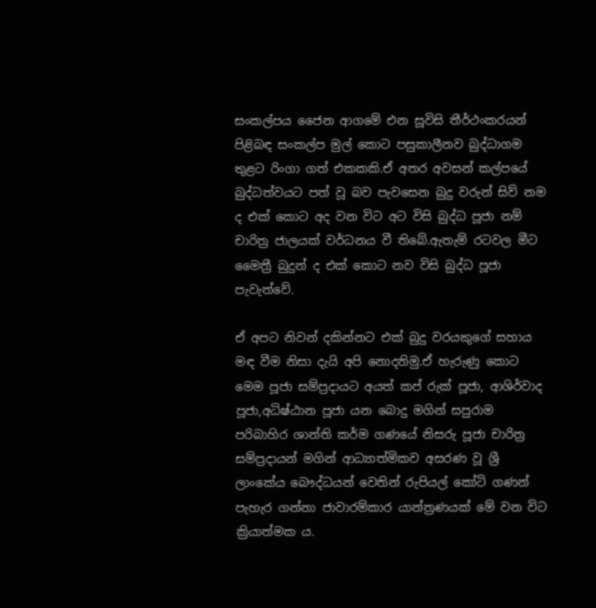සංකල්පය ජෛන ආගමේ එන සූවිසි තීර්ථංකරයන් පිළිබඳ සංකල්ප මුල් කොට පසුකාලීනව බුද්ධාගම තුළට රිංගා ගත් එකකකි.ඒ අතර අවසන් කල්පයේ බුද්ධත්වයට පත් වූ බව පැවසෙන බුදු වරුන් සිව් නම ද එක් කොට අද වන විට අට විසි බුද්ධ පූජා නම් චාරිත්‍ර ජාලයක් වර්ධනය වී තිබේ.ඇතැම් රටවල මීට මෛත්‍රී බුදුන් ද එක් කොට නව විසි බුද්ධ පූජා පැවැත්වේ.

ඒ අපට නිවන් දකින්නට එක් බුදු වරයකුගේ සහාය මඳ වීම නිසා දැයි අපි නොදනිමු.ඒ හැරුණු කොට මෙම පූජා සම්ප්‍රදායට අයත් කප් රුක් පූජා, ආශිර්වාද පූජා,අධිෂ්ඨාන පූජා යන බොදු මගින් සපුරාම පරිබාහිර ශාන්ති කර්ම ගණයේ නිසරු පූජා චාරිත්‍ර සම්ප්‍රදායන් මගින් ආධ්‍යාත්මිකව අසරණ වූ ශ්‍රී ලාංකේය බෞද්ධයන් වෙතින් රුපියල් කෝටි ගණන් පැහැර ගන්නා ජාවාරම්කාර යාන්ත්‍රණයක් මේ වන විට ක්‍රියාත්මක ය.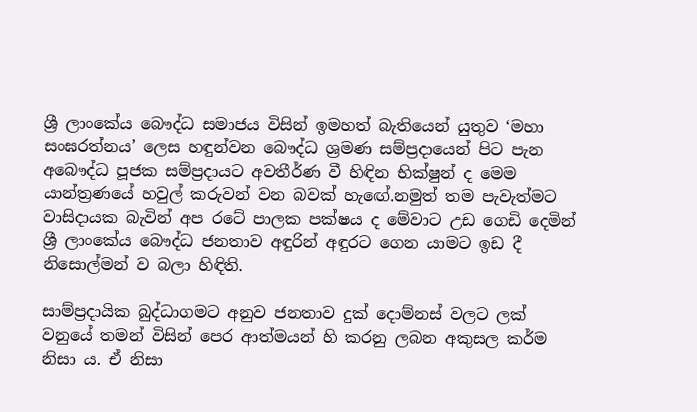ශ්‍රී ලාංකේය බෞද්ධ සමාජය විසින් ඉමහත් බැතියෙන් යුතුව ‘මහා සංඝරත්නය’ ලෙස හඳුන්වන බෞද්ධ ශ්‍රමණ සම්ප්‍රදායෙන් පිට පැන අබෞද්ධ පූජක සම්ප්‍රදායට අවතීර්ණ වී හිඳින භික්ෂුන් ද මෙම යාන්ත්‍රණයේ හවුල් කරුවන් වන බවක් හැඟේ.නමුත් තම පැවැත්මට වාසිදායක බැවින් අප රටේ පාලක පක්ෂය ද මේවාට උඩ ගෙඩි දෙමින් ශ්‍රී ලාංකේය බෞද්ධ ජනතාව අඳුරින් අඳුරට ගෙන යාමට ඉඩ දී නිසොල්මන් ව බලා හිඳිති.

සාම්ප්‍රදායික බුද්ධාගමට අනුව ජනතාව දුක් දොම්නස් වලට ලක් වනුයේ තමන් විසින් පෙර ආත්මයන් හි කරනු ලබන අකුසල කර්ම නිසා ය. ඒ නිසා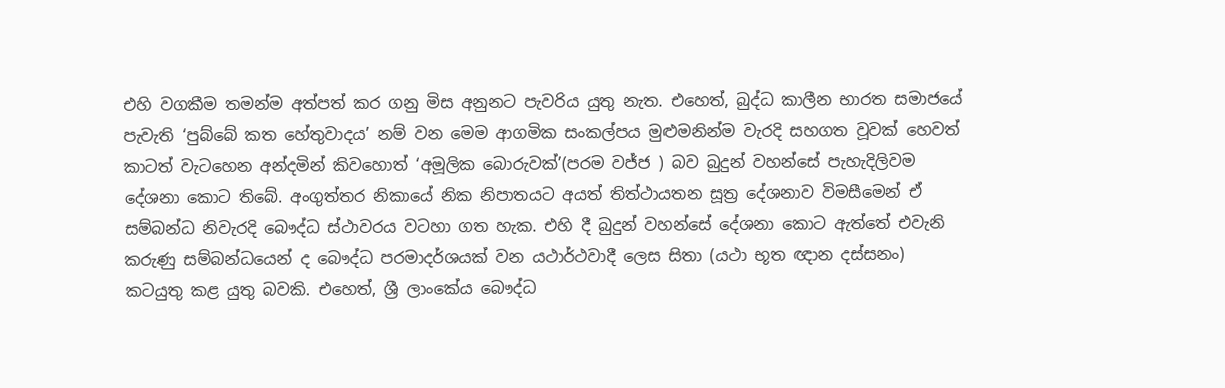එහි වගකීම තමන්ම අත්පත් කර ගනු මිස අනුනට පැවරිය යුතු නැත. එහෙත්, බුද්ධ කාලීන භාරත සමාජයේ පැවැති ‘පුබ්බේ කත හේතුවාදය’ නම් වන මෙම ආගමික සංකල්පය මුළුමනින්ම වැරදි සහගත වූවක් හෙවත් කාටත් වැටහෙන අන්දමින් කිවහොත් ‘අමූලික බොරුවක්’(පරම වජ්ජ ) බව බුදුන් වහන්සේ පැහැදිලිවම දේශනා කොට තිබේ. අංගුත්තර නිකායේ නික නිපාතයට අයත් තිත්ථායතන සූත්‍ර දේශනාව විමසීමෙන් ඒ සම්බන්ධ නිවැරදි බෞද්ධ ස්ථාවරය වටහා ගත හැක. එහි දී බුදුන් වහන්සේ දේශනා කොට ඇත්තේ එවැනි කරුණු සම්බන්ධයෙන් ද බෞද්ධ පරමාදර්ශයක් වන යථාර්ථවාදී ලෙස සිතා (යථා භූත ඥාන දස්සනං) කටයුතු කළ යුතු බවකි. එහෙත්, ශ්‍රී ලාංකේය බෞද්ධ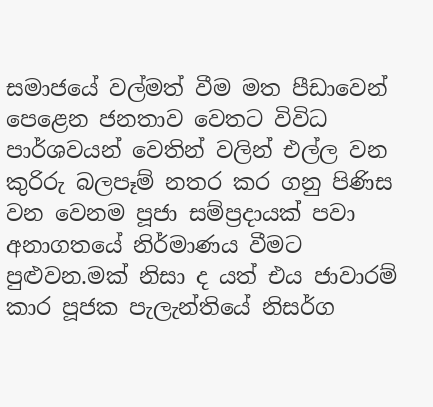සමාජයේ වල්මත් වීම මත පීඩාවෙන් පෙළෙන ජනතාව වෙතට විවිධ පාර්ශවයන් වෙතින් වලින් එල්ල වන කුරිරු බලපෑම් නතර කර ගනු පිණිස වන වෙනම පූජා සම්ප්‍රදායක් පවා අනාගතයේ නිර්මාණය වීමට පුළුවන.මක් නිසා ද යත් එය ජාවාරම් කාර පූජක පැලැන්තියේ නිසර්ග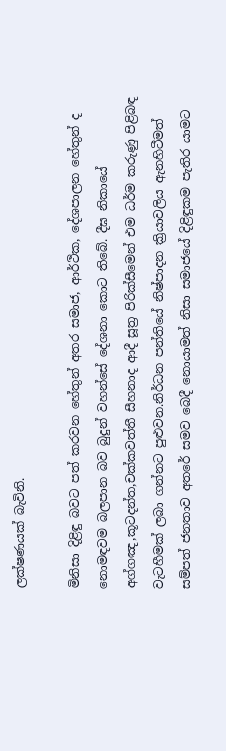ලක්ෂණයක් බැවිනි.

මිනිසා දිළිඳු බවට පත් කරවන හේතුන් අතර සමාජ, ආර්ථික, දේශපාලන හේතුන් ද නොමඳවම බලපාන බව බුදුන් වහන්සේ දේශනා කොට තිබේ. දීඝ නිකායේ අග්ගඤ,කූටදන්ත,චක්කවත්තී සීහනාද ආදී සූත්‍ර පිරික්සීමෙන් එම ධර්ම කරුණු පිළිබඳ වැටහීමක් ලබා ගන්නට පුළුවන.නිර්ධන පන්තියේ නිෂ්පාදන ක්‍රියාවලිය ඇනහිටීමත් සම්පත් ජනතාව අතරේ සමව බෙදී නොයාමත් නිසා සමාජයේ දිළිඳුකම පැතිර යාමට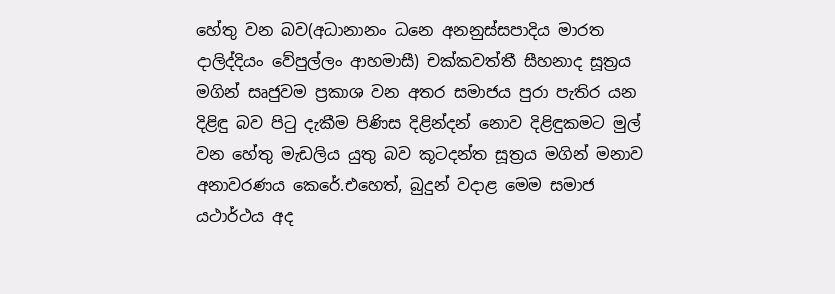හේතු වන බව(අධානානං ධනෙ අනනුස්සපාදිය මාරත දාලිද්දියං වේපුල්ලං ආහමාසී) චක්කවත්තී සීහනාද සූත්‍රය මගින් සෘජුවම ප්‍රකාශ වන අතර සමාජය පුරා පැතිර යන දිළිඳු බව පිටු දැකීම පිණිස දිළින්දන් නොව දිළිඳුකමට මුල් වන හේතු මැඩලිය යුතු බව කූටදන්ත සූත්‍රය මගින් මනාව අනාවරණය කෙරේ.එහෙත්, බුදුන් වදාළ මෙම සමාජ යථාර්ථය අද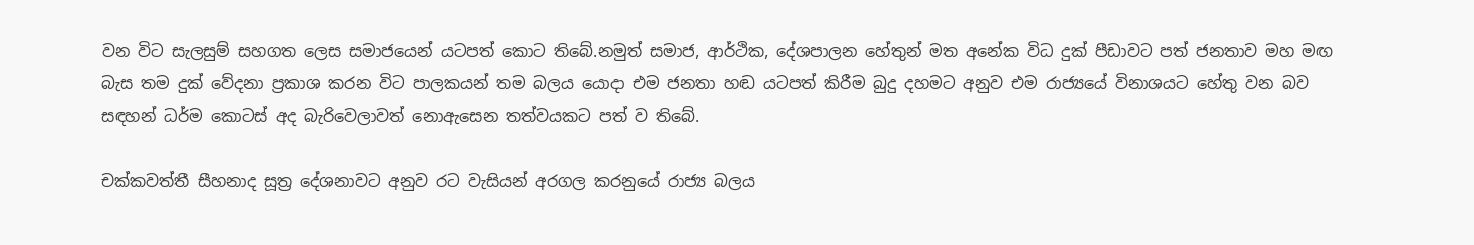වන විට සැලසුම් සහගත ලෙස සමාජයෙන් යටපත් කොට තිබේ.නමුත් සමාජ, ආර්ථික, දේශපාලන හේතුන් මත අනේක විධ දුක් පීඩාවට පත් ජනතාව මහ මඟ බැස තම දුක් වේදනා ප්‍රකාශ කරන විට පාලකයන් තම බලය යොදා එම ජනතා හඬ යටපත් කිරීම බුදු දහමට අනුව එම රාජ්‍යයේ විනාශයට හේතු වන බව සඳහන් ධර්ම කොටස් අද බැරිවෙලාවත් නොඇසෙන තත්වයකට පත් ව තිබේ.

චක්කවත්තී සීහනාද සූත්‍ර දේශනාවට අනුව රට වැසියන් අරගල කරනුයේ රාජ්‍ය බලය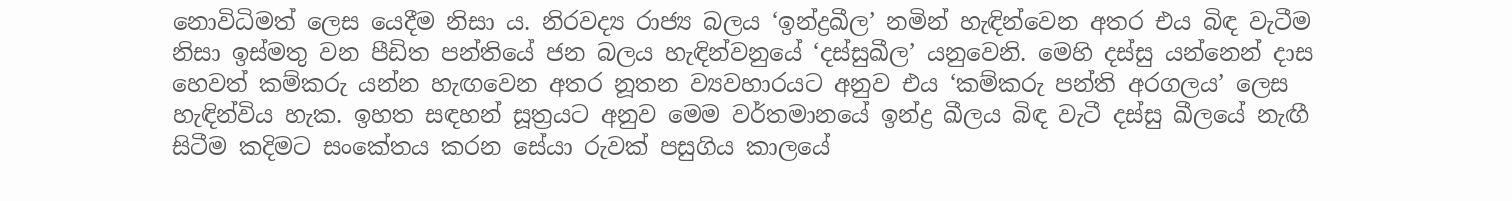නොවිධිමත් ලෙස යෙදීම නිසා ය. නිරවද්‍ය රාජ්‍ය බලය ‘ඉන්ද්‍රඛීල’ නමින් හැඳින්වෙන අතර එය බිඳ වැටීම නිසා ඉස්මතු වන පීඩිත පන්තියේ ජන බලය හැඳින්වනුයේ ‘දස්සුඛීල’ යනුවෙනි. මෙහි දස්සු යන්නෙන් දාස හෙවත් කම්කරු යන්න හැඟවෙන අතර නූතන ව්‍යවහාරයට අනුව එය ‘කම්කරු පන්ති අරගලය’ ලෙස හැඳින්විය හැක. ඉහත සඳහන් සූත්‍රයට අනුව මෙම වර්තමානයේ ඉන්ද්‍ර ඛීලය බිඳ වැටී දස්සු ඛීලයේ නැඟී සිටීම කදිමට සංකේතය කරන සේයා රුවක් පසුගිය කාලයේ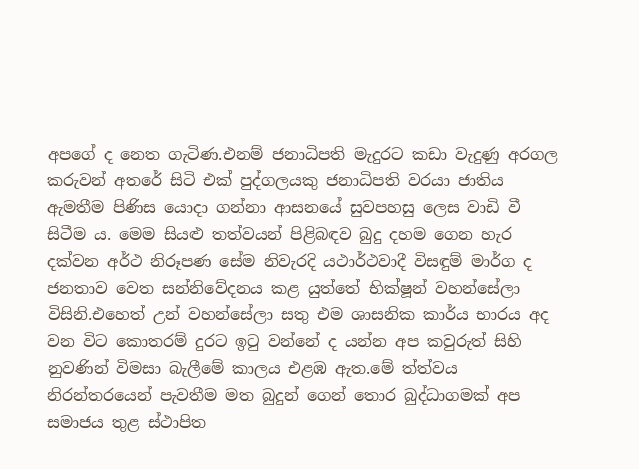අපගේ ද නෙත ගැටිණ.එනම් ජනාධිපති මැදුරට කඩා වැදුණු අරගල කරුවන් අතරේ සිටි එක් පුද්ගලයකු ජනාධිපති වරයා ජාතිය ඇමතීම පිණිස යොදා ගන්නා ආසනයේ සුවපහසු ලෙස වාඩි වී සිටීම ය. මෙම සියළු තත්වයන් පිළිබඳව බුදු දහම ගෙන හැර දක්වන අර්ථ නිරූපණ සේම නිවැරදි යථාර්ථවාදී විසඳුම් මාර්ග ද ජනතාව වෙත සන්නිවේදනය කළ යුත්තේ භික්ෂූන් වහන්සේලා විසිනි.එහෙත් උන් වහන්සේලා සතු එම ශාසනික කාර්ය භාරය අද වන විට කොතරම් දුරට ඉටු වන්නේ ද යන්න අප කවුරුත් සිහි නුවණින් විමසා බැලීමේ කාලය එළඹ ඇත.මේ ත්ත්වය නිරන්තරයෙන් පැවතීම මත බුදුන් ගෙන් තොර බුද්ධාගමක් අප සමාජය තුළ ස්ථාපිත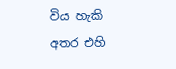විය හැකි අතර එහි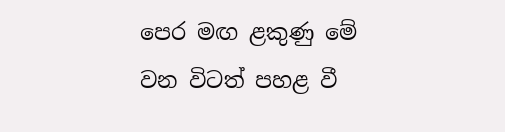පෙර මඟ ළකුණු මේ වන විටත් පහළ වී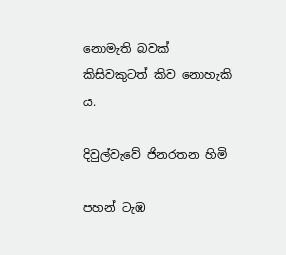නොමැති බවක් කිසිවකුටත් කිව නොහැකි ය.

දිවුල්වැවේ ජිනරතන හිමි

පහන් ටැඹ